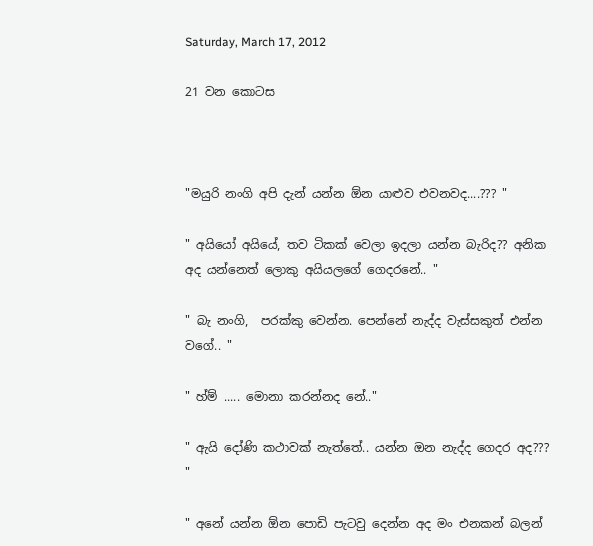Saturday, March 17, 2012

21 වන කොටස



"මයුරි නංගි අපි දැන් යන්න ඕන යාළුව එවනවද....??? "

" අයියෝ අයියේ, තව ටිකක් වෙලා ඉදලා යන්න බැරිද?? අනික අද යන්නෙත් ලොකු අයියලගේ ගෙදරනේ.. "

" බැ නංගි,  පරක්කු වෙන්න. පෙන්නේ නැද්ද වැස්සකුත් එන්න වගේ.. "

" හ්ම් ..... මොනා කරන්නද නේ.."

" ඇයි දෝණි කථාවක් නැත්තේ.. යන්න ඔන නැද්ද ගෙදර අද??? "

" අනේ යන්න ඕන පොඩි පැටවු දෙන්න අද මං එනකන් බලන්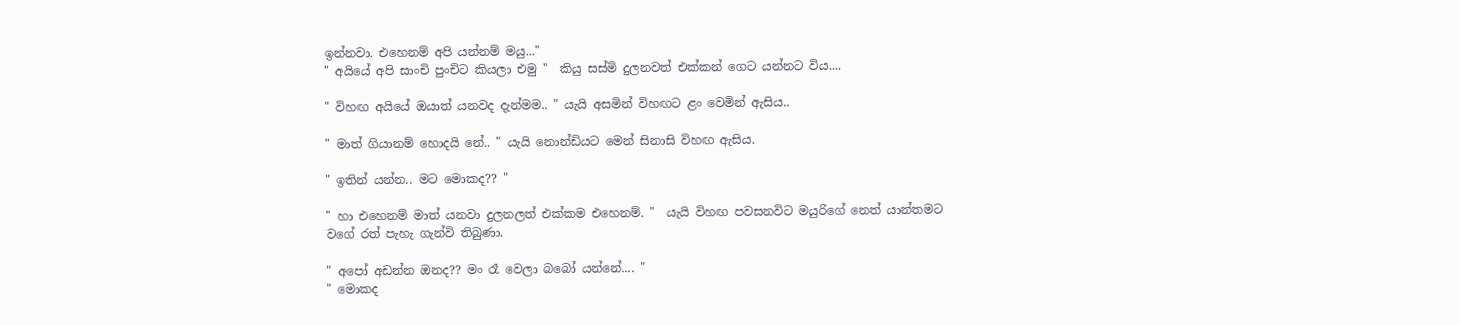ඉන්නවා. එහෙනම් අපි යන්නම් මයු..."
" අයියේ අපි සාංචි පුංචිට කියලා එමු "  කියු සස්මි දුලනවත් එක්කන් ගෙට යන්නට විය....

" විහඟ අයියේ ඔයාත් යනවද දැන්මම.. " යැයි අසමින් විහඟට ළං වෙමින් ඇසිය..

" මාත් ගියානම් හොදයි නේ.. " යැයි නොන්ඩියට මෙන් සිනාසි විහඟ ඇසිය.

" ඉතින් යන්න.. මට මොකද?? "

" හා එහෙනම් මාත් යනවා දුලනලත් එක්කම එහෙනම්. "  යැයි විහඟ පවසනවිට මයුරිගේ නෙත් යාන්තමට වගේ රත් පැහැ ගැන්වි තිබුණා.

" අපෝ අඩන්න ඔනද?? මං රෑ වෙලා බබෝ යන්නේ.... "
" මොකද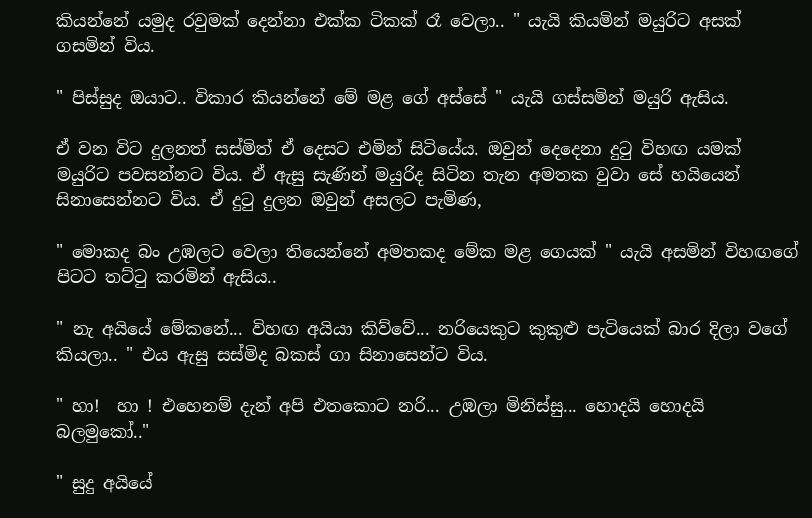කියන්නේ යමුද රවුමක් දෙන්නා එක්ක ටිකක් රෑ වෙලා.. " යැයි කියමින් මයුරි‍ට අසක් ගසමින් විය.

" පිස්සුද ඔයාට.. විකාර කියන්නේ මේ මළ ගේ අස්සේ " යැයි ගස්සමින් මයුරි ඇසිය.

ඒ වන විට දුලනත් සස්මිත් ඒ දෙසට එමින් සිටියේය. ඔවුන් දෙදෙනා දුටු විහඟ යමක් මයුරිට පවසන්නට විය. ඒ ඇසු සැණින් මයුරිද සිටින තැන අමතක වුවා සේ හයියෙන් සිනාසෙන්නට විය. ඒ දුටු දුලන ඔවුන් අසලට පැමිණ,

" මොකද බං උඹලට වෙලා තියෙන්නේ අමතකද මේක මළ ගෙයක් " යැයි අසමින් විහඟගේ පිටට තට්ටු කරමින් ඇසිය..

" නැ අයියේ මේකනේ... විහඟ අයියා කිව්වේ... නරියෙකුට කුකුළු පැටියෙක් බාර දිලා වගේ කියලා.. " එය ඇසු සස්මිද බකස් ගා සිනාසෙන්ට විය.

" හා!  හා ! එහෙනම් දැන් අපි එතකොට නරි... උඹලා මිනිස්සු... හොදයි හොදයි බලමුකෝ.."

" සුදු අයියේ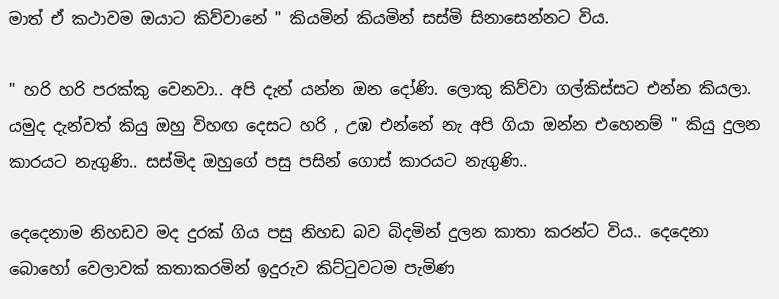මාත් ඒ කථාවම ඔයාට කිව්වානේ " කියමින් කියමින් සස්මි සිනාසෙන්නට විය.

" හරි හරි පරක්කු වෙනවා.. අපි දැන් යන්න ඔන දෝණි. ලොකු කිව්වා ගල්කිස්සට එන්න කියලා. යමුද දැන්වත් කියු ඔහු විහඟ දෙසට හරි , උඹ එන්නේ නැ අපි ගියා ඔන්න එහෙනම් " කියු දුලන කාරයට නැගුණි.. සස්මිද ඔහුගේ පසු පසින් ගොස් කාරයට නැගුණි..

දෙදෙනාම නිහඩව මද දුරක් ගිය පසු නිහඩ බව බිදමින් දුලන කාතා කරන්ට විය.. දෙදෙනා බොහෝ වෙලාවක් කතාකරමින් ඉදුරුව කිට්ටුවටම පැමිණ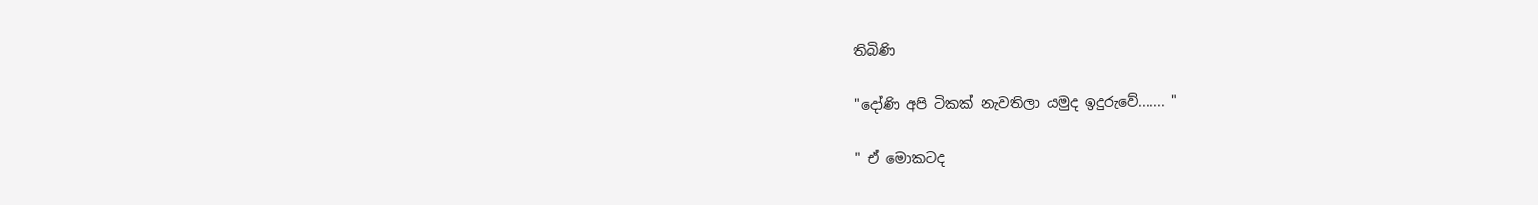තිබිණි

"දෝණි අපි ටිකක් නැවතිලා යමුද ඉදුරුවේ....... "

" ඒ මොකටද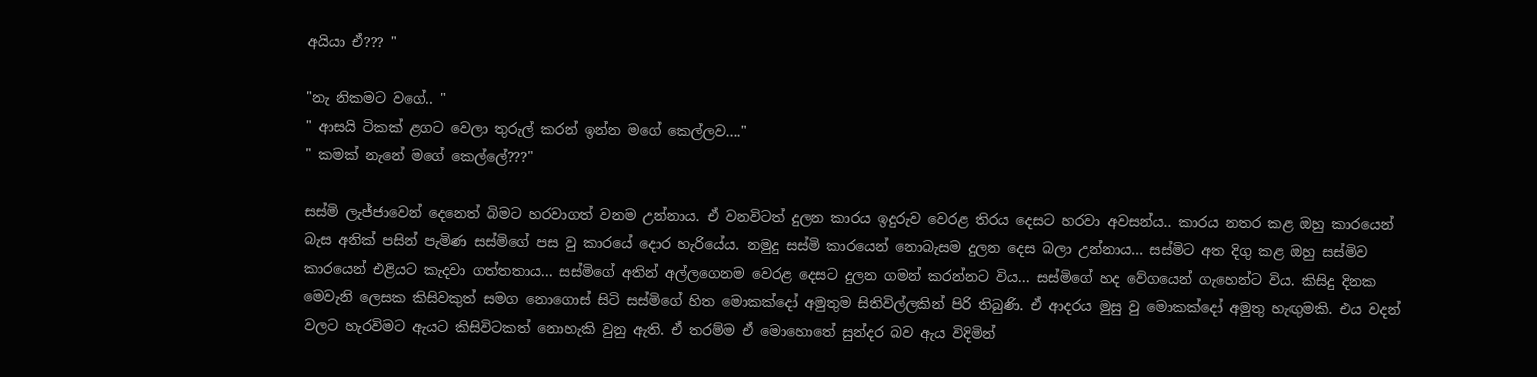අයියා ඒ??? "

"නැ නිකමට වගේ.. "
" ආසයි ටිකක් ළගට වෙලා තුරුල් කරන් ඉන්න මගේ කෙල්ලව...."
" කමක් නැ‍නේ මගේ කෙල්ලේ???"

සස්මි ලැජ්ජාවෙන් දෙනෙත් බිමට හරවාගත් වනම උන්නාය. ඒ වනවිටත් දුලන කාරය ඉදුරුව වෙරළ තිරය දෙසට හරවා අවසන්ය.. කාරය නතර කළ ඔහු කාරයෙන් බැස අනික් පසින් පැමිණ සස්මිගේ පස වු කාරයේ දොර හැරියේය. නමුදු සස්මි කාරයෙන් නොබැසම දුලන දෙස බලා උන්නාය... සස්මිට අත දිගු කළ ඔහු සස්මිව කාරයෙන් එළියට කැදවා ගත්තතාය... සස්මිගේ අතින් අල්ලගෙනම වෙරළ දෙසට දුලන ගමන් කරන්නට විය... සස්මිගේ හද වේගයෙන් ගැහෙන්ට විය. කිසිදු දිනක මෙවැනි ලෙසක කිසිවකුත් සමග නොගොස් සිටි සස්මිගේ හිත මොකක්දෝ අමුතුම සිතිවිල්ලකින් පිරි තිබුණි. ඒ ආදරය මුසු වු මොකක්දෝ අමුතු හැඟුමකි. එය වදන් වලට හැරවිමට ඇයට කිසිවිටකත් නොහැකි වුනු ඇති. ඒ තරම්ම ඒ මොහොතේ සුන්දර බව ඇය විදිමින්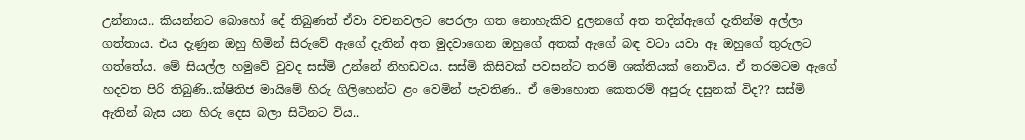උන්නාය.. කියන්නට බොහෝ දේ තිබුණත් ඒවා වචනවලට පෙරලා ගත නොහැකිව දුලනගේ අත තදින්ඇගේ දැතින්ම අල්ලා ගත්තාය. එය දැණුන ඔහු හිමින් සිරුවේ ඇගේ දැතින් අත මුදවාගෙන ඔහුගේ අතක් ඇගේ බඳ වටා යවා ඈ ඔහුගේ තුරුලට ගත්තේය. මේ සියල්ල හමුවේ වුවද සස්මි උන්නේ නිහඩවය. සස්මි කිසිවක් පවසන්ට තරම් ශක්තියක් නොවිය. ඒ තරමටම ඇගේ හදවත පිරි තිබුණි..ක්ෂිතිජ මායිමේ හිරු ගිලිහෙන්ට ළං වෙමින් පැවතිණ.. ඒ මොහොත කෙතරම් අපුරු දසුනක් විද?? සස්මි ඇතින් බැස යන හිරු දෙස බලා සිටිනට විය..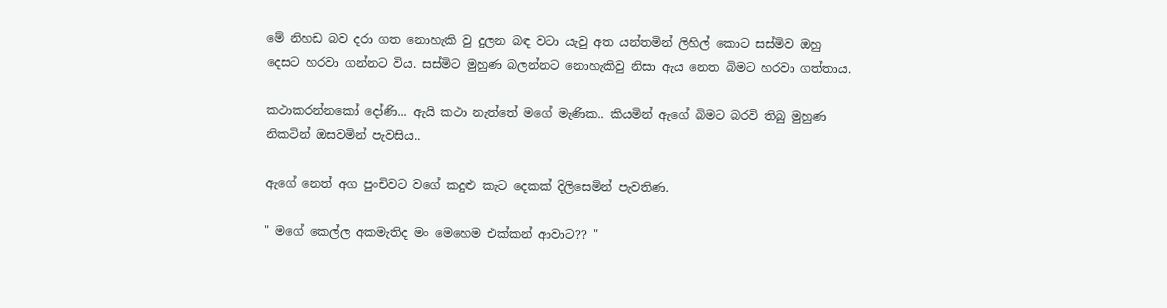මේ නිහඩ බව දරා ගත නොහැකි වු දුලන බඳ වටා යැවු අත යන්තමින් ලිහිල් කොට සස්මිව ඔහු දෙසට හරවා ගන්නට විය. සස්මිට මුහුණ බලන්නට නොහැකිවු නිසා ඇය නෙත බිමට හරවා ගත්තාය.

කථාකරන්නකෝ දෝණි... ඇයි කථා නැත්තේ මගේ මැණික.. කියමින් ඇගේ බිමට බරවි තිබු මුහුණ නිකටින් ඔසවමින් පැවසිය..

ඇගේ නෙත් අග පුංචිවට වගේ කදුළු කැට දෙකක් දිලිසෙමින් පැවතිණ.

" මගේ කෙල්ල අකමැතිද මං මෙහෙම එක්කන් ආවාට?? "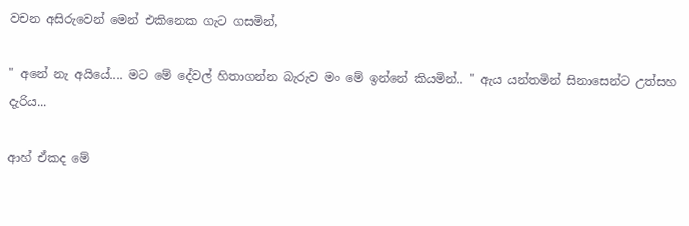වචන අසිරුවෙන් මෙන් එකිනෙක ගැට ගසමින්,

" අනේ නැ අයියේ.... මට මේ දේවල් හිතාගන්න බැරුව මං මේ ඉන්නේ කියමින්.. " ඇය යන්තමින් සිනාසෙන්ට උත්සහ දැරිය...

ආහ් ඒකද මේ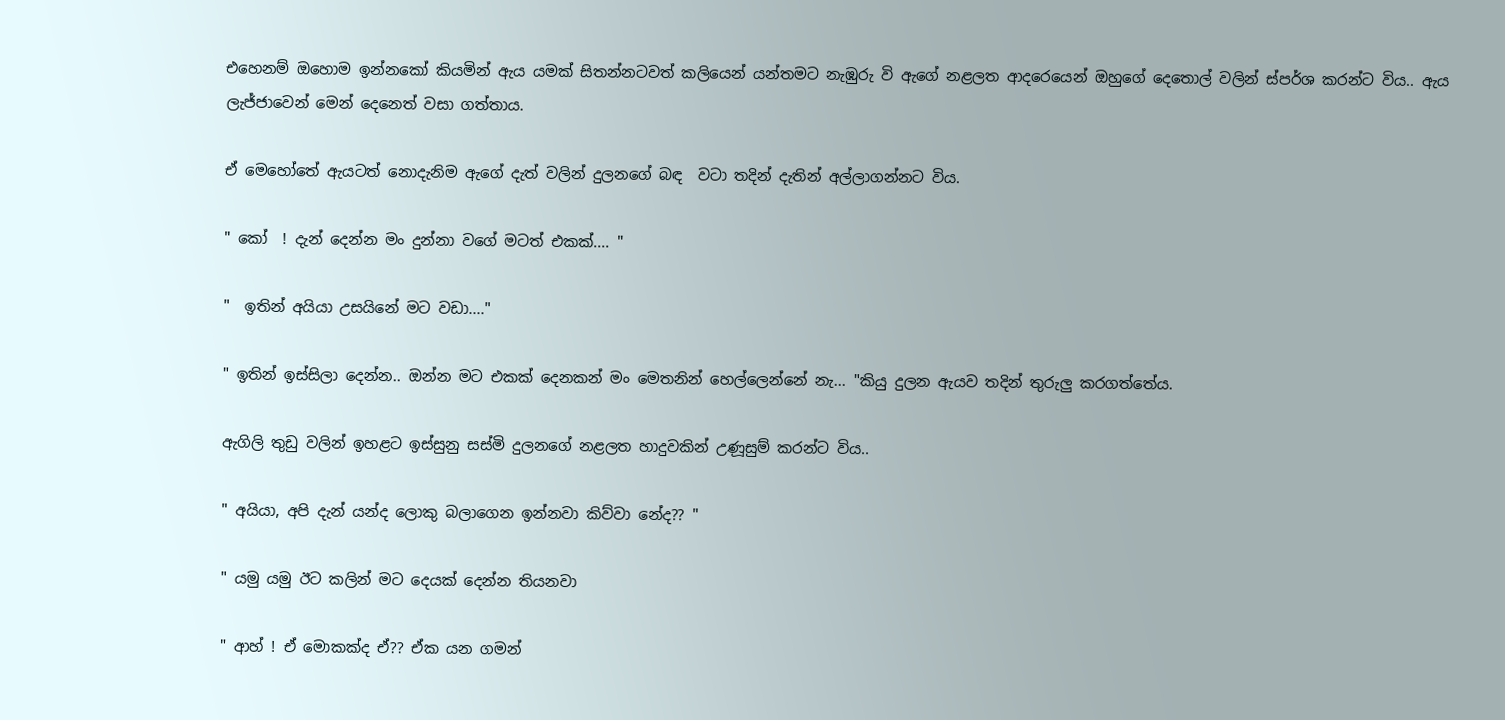එහෙනම් ඔහොම ඉන්නකෝ කියමින් ඇය යමක් සිතන්නටවත් කලියෙන් යන්තමට නැඹුරු වි ඇගේ නළලත ආදරෙයෙන් ඔහු‍ගේ දෙතොල් වලින් ස්පර්ශ කරන්ට විය.. ඇය ලැජ්ජාවෙන් මෙන් දෙනෙත් වසා ගත්තාය.

ඒ මෙහෝතේ ඇයටත් නොදැනිම ඇගේ දැත් වලින් දුලනගේ බඳ  වටා තදින් දැතින් අල්ලාගන්නට විය.

" කෝ  ! දැන් දෙන්න මං දුන්නා වගේ මටත් එකක්.... "

"  ඉතින් අයියා උසයිනේ මට වඩා...."

" ඉතින් ඉස්සිලා දෙන්න.. ඔන්න මට එකක් දෙනකන් මං මෙතනින් හෙල්ලෙන්නේ නැ... "කියු දුලන ඇයව තදින් තුරුලු කරගත්තේය.

ඇගිලි තුඩු වලින් ඉහළට ඉස්සුනු සස්මි දුලනගේ නළලත හාදුවකින් උණූසුම් කරන්ට විය..

" අයියා, අපි දැන් යන්ද ලොකු බලාගෙන ඉන්නවා කිව්වා නේද?? "

" යමු යමු ඊට කලින් මට දෙයක් දෙන්න තියනවා

" ආහ් ! ඒ මොකක්ද ඒ?? ඒක යන ගමන්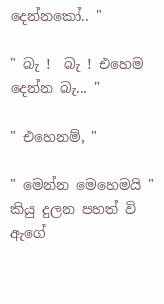දෙන්නකෝ.. "

" බැ !  බැ ! එහෙම දෙන්න බැ... "

" එහෙනම්, "

" මෙන්න මෙහෙමයි " කියු දුලන පහත් වි ඇගේ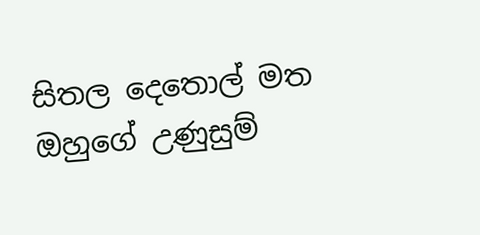සිතල දෙතොල් මත ඔහුගේ උණුසුම්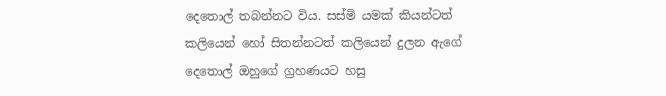දෙතොල් තබන්නට විය. සස්මි යමක් කියන්ටත් කලියෙන් හෝ සිතන්නටත් කලියෙන් දුලන ඇගේ දෙතොල් ඔහුගේ ග්‍රහණයට හසු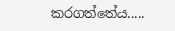කරගත්තේය.....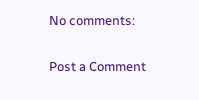No comments:

Post a Comment